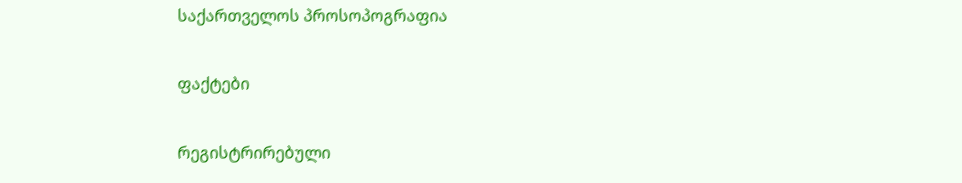საქართველოს პროსოპოგრაფია

ფაქტები

რეგისტრირებული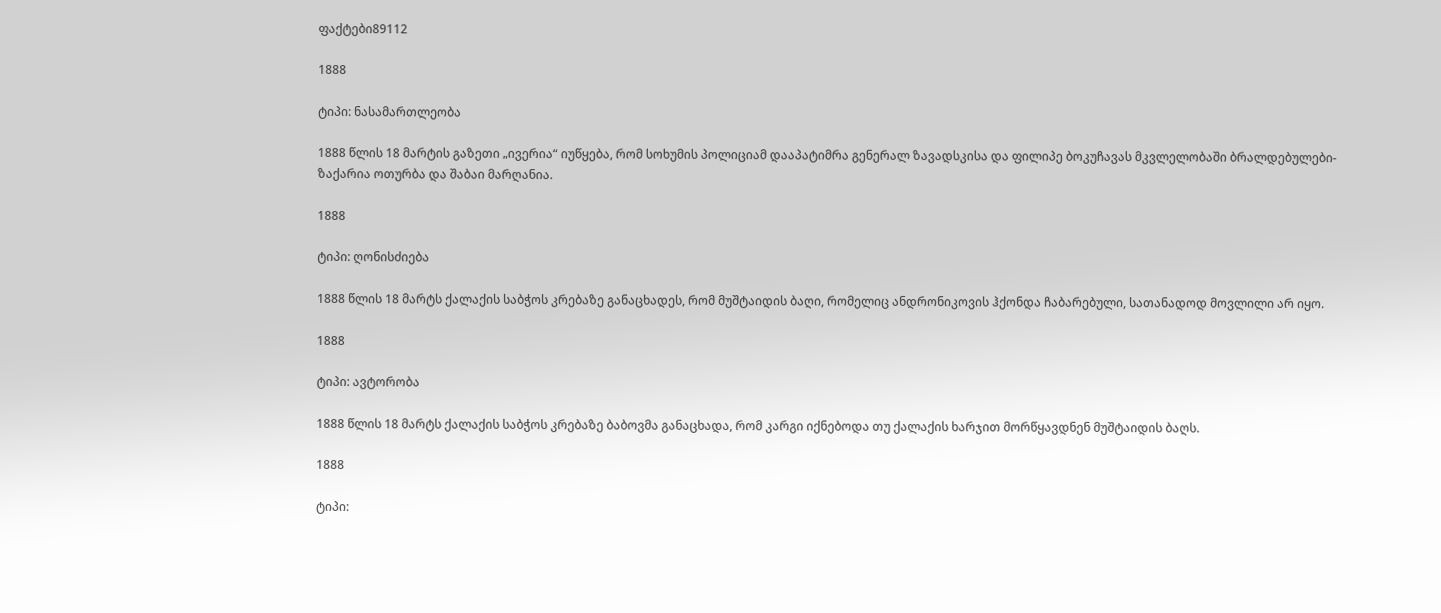ფაქტები89112

1888

ტიპი: ნასამართლეობა

1888 წლის 18 მარტის გაზეთი „ივერია“ იუწყება, რომ სოხუმის პოლიციამ დააპატიმრა გენერალ ზავადსკისა და ფილიპე ბოკუჩავას მკვლელობაში ბრალდებულები- ზაქარია ოთურბა და შაბაი მარღანია.

1888

ტიპი: ღონისძიება

1888 წლის 18 მარტს ქალაქის საბჭოს კრებაზე განაცხადეს, რომ მუშტაიდის ბაღი, რომელიც ანდრონიკოვის ჰქონდა ჩაბარებული, სათანადოდ მოვლილი არ იყო.

1888

ტიპი: ავტორობა

1888 წლის 18 მარტს ქალაქის საბჭოს კრებაზე ბაბოვმა განაცხადა, რომ კარგი იქნებოდა თუ ქალაქის ხარჯით მორწყავდნენ მუშტაიდის ბაღს.

1888

ტიპი: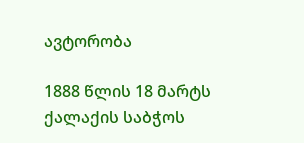ავტორობა

1888 წლის 18 მარტს ქალაქის საბჭოს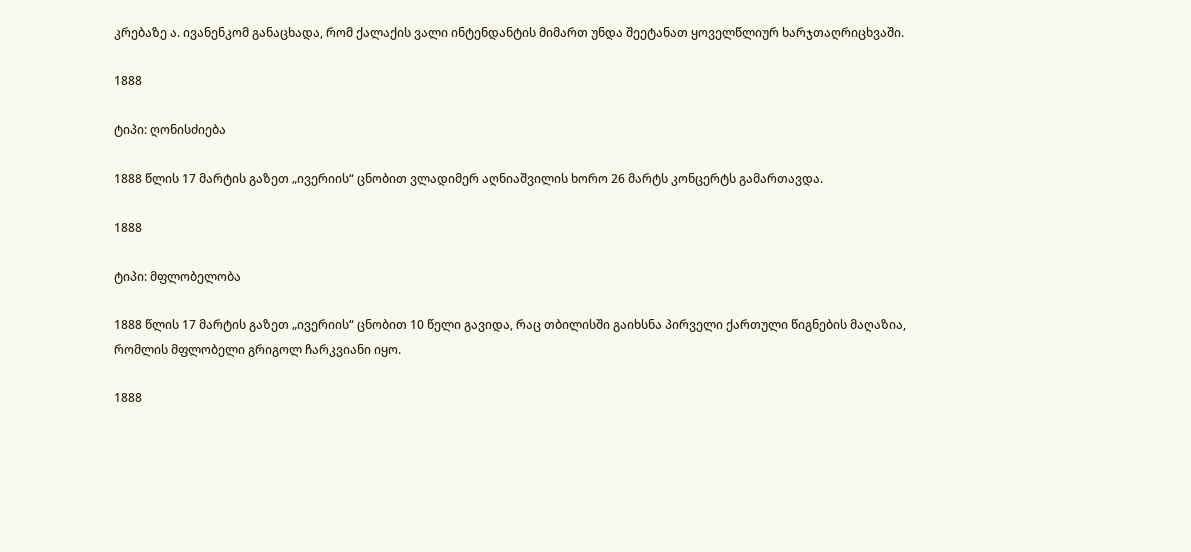კრებაზე ა. ივანენკომ განაცხადა, რომ ქალაქის ვალი ინტენდანტის მიმართ უნდა შეეტანათ ყოველწლიურ ხარჯთაღრიცხვაში.

1888

ტიპი: ღონისძიება

1888 წლის 17 მარტის გაზეთ „ივერიის“ ცნობით ვლადიმერ აღნიაშვილის ხორო 26 მარტს კონცერტს გამართავდა.

1888

ტიპი: მფლობელობა

1888 წლის 17 მარტის გაზეთ „ივერიის“ ცნობით 10 წელი გავიდა, რაც თბილისში გაიხსნა პირველი ქართული წიგნების მაღაზია, რომლის მფლობელი გრიგოლ ჩარკვიანი იყო.

1888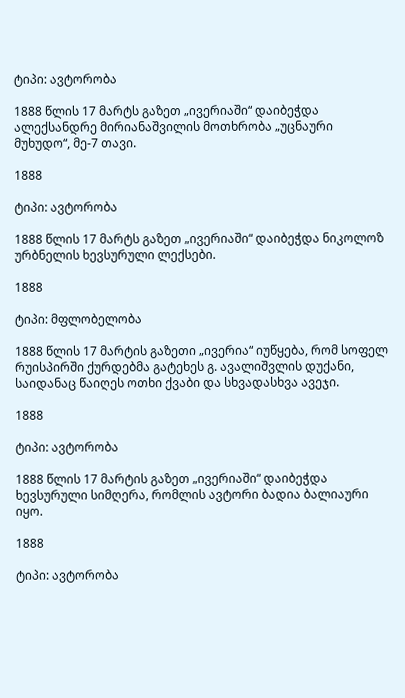ტიპი: ავტორობა

1888 წლის 17 მარტს გაზეთ „ივერიაში“ დაიბეჭდა ალექსანდრე მირიანაშვილის მოთხრობა „უცნაური მუხუდო“, მე-7 თავი.

1888

ტიპი: ავტორობა

1888 წლის 17 მარტს გაზეთ „ივერიაში“ დაიბეჭდა ნიკოლოზ ურბნელის ხევსურული ლექსები.

1888

ტიპი: მფლობელობა

1888 წლის 17 მარტის გაზეთი „ივერია“ იუწყება, რომ სოფელ რუისპირში ქურდებმა გატეხეს გ. ავალიშვლის დუქანი, საიდანაც წაიღეს ოთხი ქვაბი და სხვადასხვა ავეჯი.

1888

ტიპი: ავტორობა

1888 წლის 17 მარტის გაზეთ „ივერიაში“ დაიბეჭდა ხევსურული სიმღერა, რომლის ავტორი ბადია ბალიაური იყო.

1888

ტიპი: ავტორობა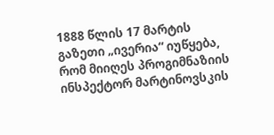1888 წლის 17 მარტის გაზეთი „ივერია“ იუწყება, რომ მიიღეს პროგიმნაზიის ინსპექტორ მარტინოვსკის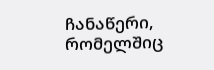ჩანაწერი, რომელშიც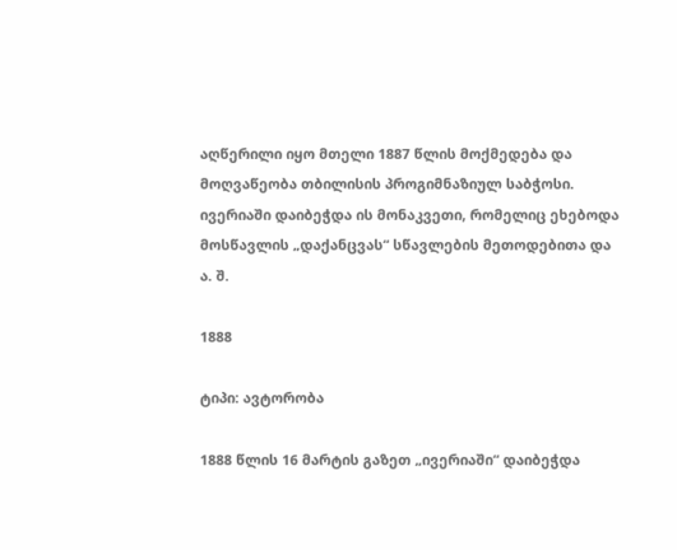აღწერილი იყო მთელი 1887 წლის მოქმედება და მოღვაწეობა თბილისის პროგიმნაზიულ საბჭოსი. ივერიაში დაიბეჭდა ის მონაკვეთი, რომელიც ეხებოდა მოსწავლის „დაქანცვას“ სწავლების მეთოდებითა და ა. შ.

1888

ტიპი: ავტორობა

1888 წლის 16 მარტის გაზეთ „ივერიაში“ დაიბეჭდა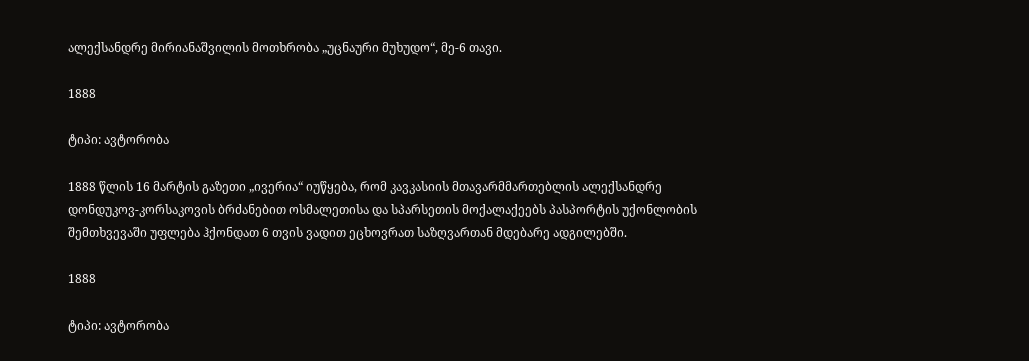ალექსანდრე მირიანაშვილის მოთხრობა „უცნაური მუხუდო“, მე-6 თავი.

1888

ტიპი: ავტორობა

1888 წლის 16 მარტის გაზეთი „ივერია“ იუწყება, რომ კავკასიის მთავარმმართებლის ალექსანდრე დონდუკოვ-კორსაკოვის ბრძანებით ოსმალეთისა და სპარსეთის მოქალაქეებს პასპორტის უქონლობის შემთხვევაში უფლება ჰქონდათ 6 თვის ვადით ეცხოვრათ საზღვართან მდებარე ადგილებში.

1888

ტიპი: ავტორობა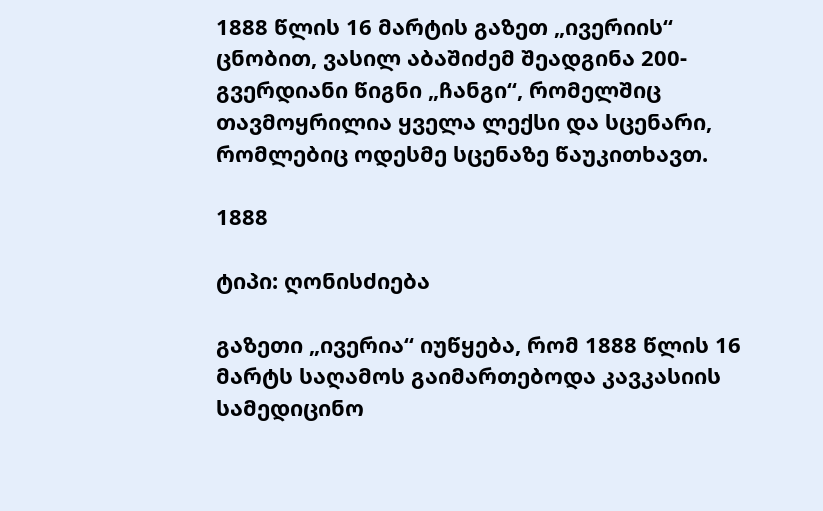1888 წლის 16 მარტის გაზეთ „ივერიის“ ცნობით, ვასილ აბაშიძემ შეადგინა 200-გვერდიანი წიგნი „ჩანგი“, რომელშიც თავმოყრილია ყველა ლექსი და სცენარი, რომლებიც ოდესმე სცენაზე წაუკითხავთ.

1888

ტიპი: ღონისძიება

გაზეთი „ივერია“ იუწყება, რომ 1888 წლის 16 მარტს საღამოს გაიმართებოდა კავკასიის სამედიცინო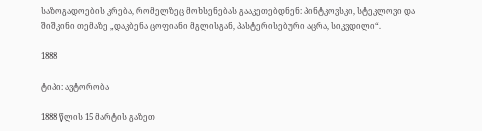საზოგადოების კრება, რომელზეც მოხსენებას გააკეთებდნენ: პინტკოვსკი, სტეკლოვი და შიშკინი თემაზე „დაკბენა ცოფიანი მგლისგან, პასტერისებური აცრა, სიკვდილი“.

1888

ტიპი: ავტორობა

1888 წლის 15 მარტის გაზეთ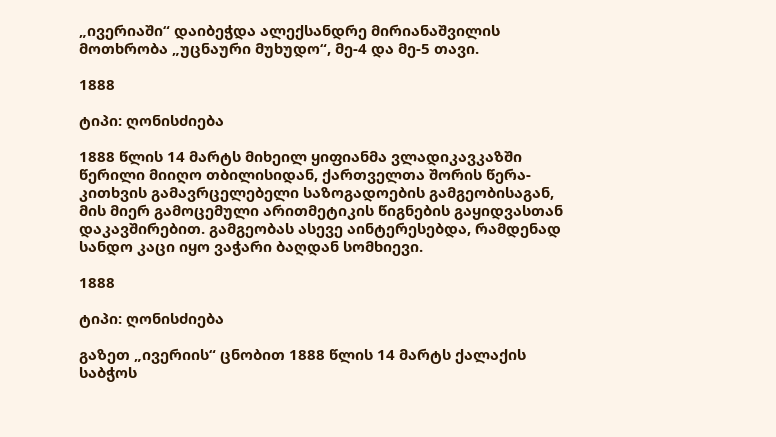„ივერიაში“ დაიბეჭდა ალექსანდრე მირიანაშვილის მოთხრობა „უცნაური მუხუდო“, მე-4 და მე-5 თავი.

1888

ტიპი: ღონისძიება

1888 წლის 14 მარტს მიხეილ ყიფიანმა ვლადიკავკაზში წერილი მიიღო თბილისიდან, ქართველთა შორის წერა-კითხვის გამავრცელებელი საზოგადოების გამგეობისაგან, მის მიერ გამოცემული არითმეტიკის წიგნების გაყიდვასთან დაკავშირებით. გამგეობას ასევე აინტერესებდა, რამდენად სანდო კაცი იყო ვაჭარი ბაღდან სომხიევი.

1888

ტიპი: ღონისძიება

გაზეთ „ივერიის“ ცნობით 1888 წლის 14 მარტს ქალაქის საბჭოს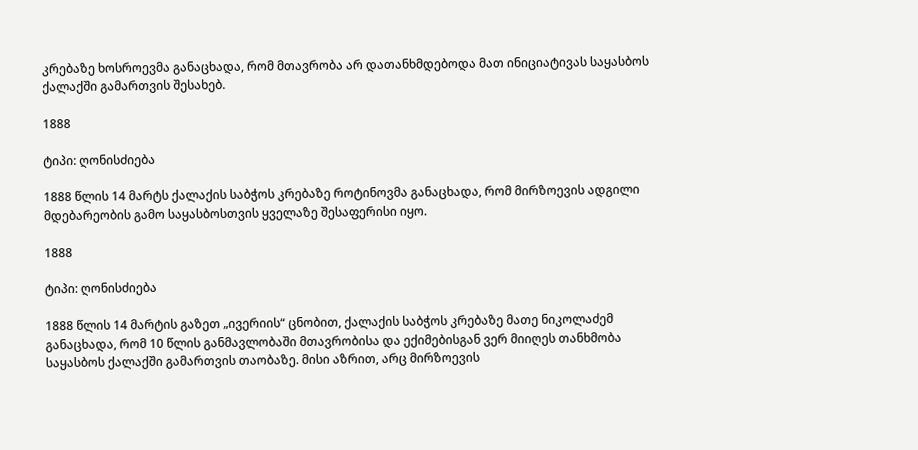კრებაზე ხოსროევმა განაცხადა, რომ მთავრობა არ დათანხმდებოდა მათ ინიციატივას საყასბოს ქალაქში გამართვის შესახებ.

1888

ტიპი: ღონისძიება

1888 წლის 14 მარტს ქალაქის საბჭოს კრებაზე როტინოვმა განაცხადა, რომ მირზოევის ადგილი მდებარეობის გამო საყასბოსთვის ყველაზე შესაფერისი იყო.

1888

ტიპი: ღონისძიება

1888 წლის 14 მარტის გაზეთ „ივერიის“ ცნობით, ქალაქის საბჭოს კრებაზე მათე ნიკოლაძემ განაცხადა, რომ 10 წლის განმავლობაში მთავრობისა და ექიმებისგან ვერ მიიღეს თანხმობა საყასბოს ქალაქში გამართვის თაობაზე. მისი აზრით, არც მირზოევის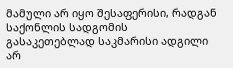მამული არ იყო შესაფერისი, რადგან საქონლის სადგომის გასაკეთებლად საკმარისი ადგილი არ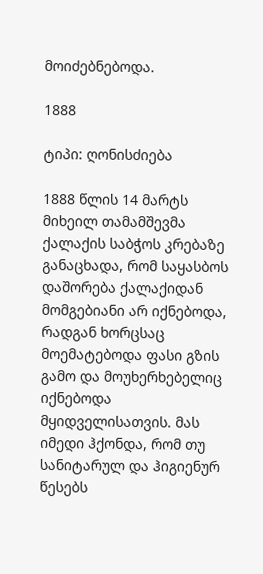მოიძებნებოდა.

1888

ტიპი: ღონისძიება

1888 წლის 14 მარტს მიხეილ თამამშევმა ქალაქის საბჭოს კრებაზე განაცხადა, რომ საყასბოს დაშორება ქალაქიდან მომგებიანი არ იქნებოდა, რადგან ხორცსაც მოემატებოდა ფასი გზის გამო და მოუხერხებელიც იქნებოდა მყიდველისათვის. მას იმედი ჰქონდა, რომ თუ სანიტარულ და ჰიგიენურ წესებს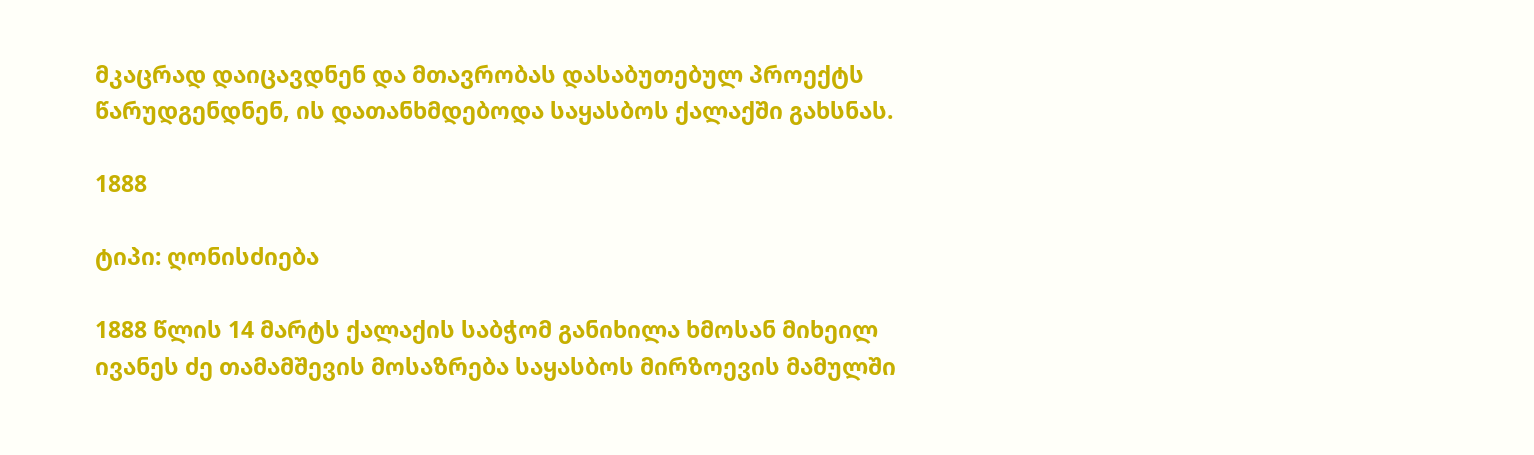მკაცრად დაიცავდნენ და მთავრობას დასაბუთებულ პროექტს წარუდგენდნენ, ის დათანხმდებოდა საყასბოს ქალაქში გახსნას.

1888

ტიპი: ღონისძიება

1888 წლის 14 მარტს ქალაქის საბჭომ განიხილა ხმოსან მიხეილ ივანეს ძე თამამშევის მოსაზრება საყასბოს მირზოევის მამულში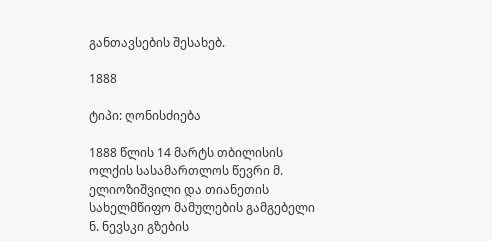განთავსების შესახებ.

1888

ტიპი: ღონისძიება

1888 წლის 14 მარტს თბილისის ოლქის სასამართლოს წევრი მ. ელიოზიშვილი და თიანეთის სახელმწიფო მამულების გამგებელი ნ. ნევსკი გზების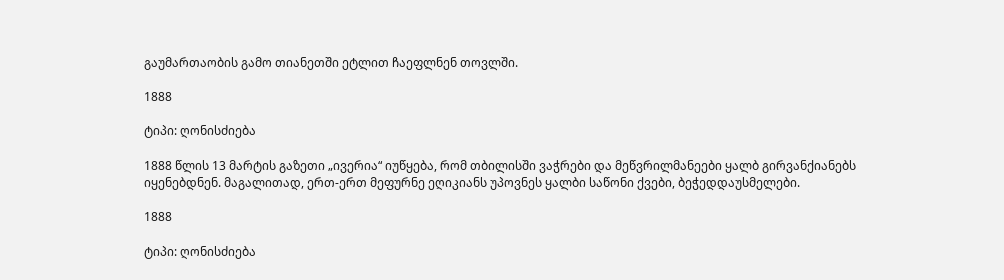გაუმართაობის გამო თიანეთში ეტლით ჩაეფლნენ თოვლში.

1888

ტიპი: ღონისძიება

1888 წლის 13 მარტის გაზეთი „ივერია“ იუწყება, რომ თბილისში ვაჭრები და მეწვრილმანეები ყალბ გირვანქიანებს იყენებდნენ. მაგალითად, ერთ-ერთ მეფურნე ეღიკიანს უპოვნეს ყალბი საწონი ქვები, ბეჭედდაუსმელები.

1888

ტიპი: ღონისძიება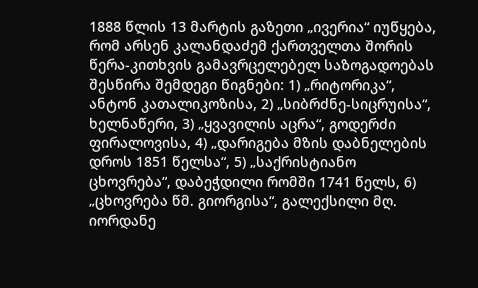1888 წლის 13 მარტის გაზეთი „ივერია“ იუწყება, რომ არსენ კალანდაძემ ქართველთა შორის წერა-კითხვის გამავრცელებელ საზოგადოებას შესწირა შემდეგი წიგნები: 1) „რიტორიკა“, ანტონ კათალიკოზისა, 2) „სიბრძნე-სიცრუისა“, ხელნაწერი, 3) „ყვავილის აცრა“, გოდერძი ფირალოვისა, 4) „დარიგება მზის დაბნელების დროს 1851 წელსა“, 5) „საქრისტიანო ცხოვრება“, დაბეჭდილი რომში 1741 წელს, 6) „ცხოვრება წმ. გიორგისა“, გალექსილი მღ. იორდანე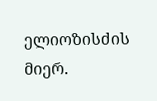ელიოზისძის მიერ.